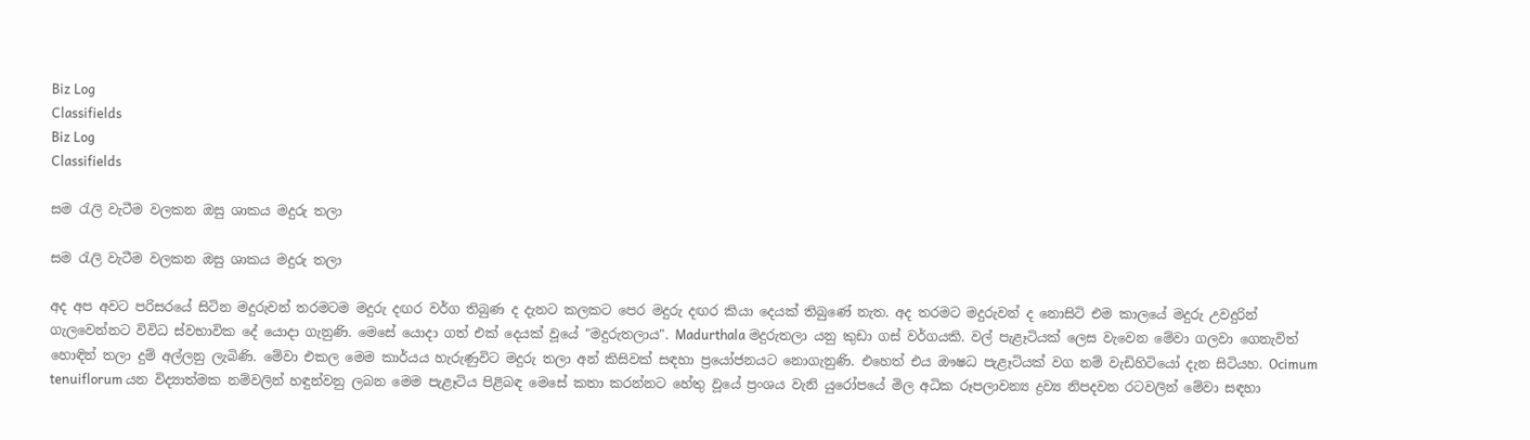Biz Log
Classifields
Biz Log
Classifields

සම රැලි වැටීම වලකන ඔසු ශාකය මදුරු තලා

සම රැලි වැටීම වලකන ඔසු ශාකය මදුරු තලා

අද අප අවට පරිසරයේ සිටින මදුරුවන් තරමටම මදුරු දඟර වර්ග තිබුණ ද දැනට කලකට පෙර මදුරු දඟර කියා දෙයක් තිබුණේ නැත. අද තරමට මදුරුවන් ද නොසිටි එම කාලයේ මදුරු උවදුරින් ගැලවෙන්නට විවිධ ස්වභාවික දේ යොදා ගැනුණි. මෙසේ යොදා ගත් එක් දෙයක් වූයේ "මදුරුතලාය". Madurthala මදුරුතලා යනු කුඩා ගස් වර්ගයකි. වල් පැළෑටියක් ලෙස වැවෙන මේවා ගලවා ගෙනැවිත් හොඳින් තලා දුම් අල්ලනු ලැබිණි. මේවා එකල මෙම කාර්යය හැරුණුවිට මදුරු තලා අන් කිසිවක් සඳහා ප්‍රයෝජනයට නොගැනුණි. එහෙත් එය ඖෂධ පැළෑටියක් වග නම් වැඩිහිටියෝ දැන සිටියහ. Ocimum tenuiflorum යන විද්‍යාත්මක නම්වලින් හඳුන්වනු ලබන මෙම පැළෑටිය පිළිබඳ මෙසේ කතා කරන්නට හේතු වූයේ ප්‍රංශය වැනි යුරෝපයේ මිල අධික රූපලාවන්‍ය ද්‍රව්‍ය නිපදවන රටවලින් මේවා සඳහා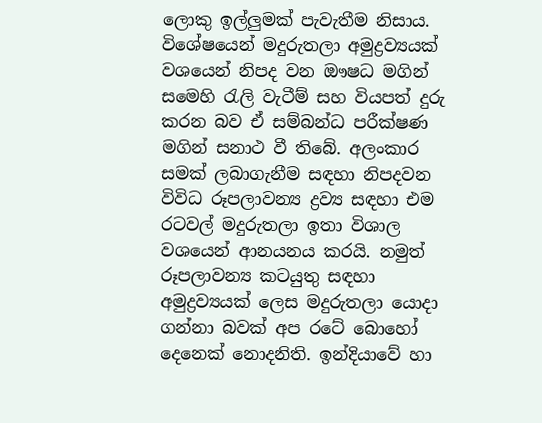ලොකු ඉල්ලුමක් පැවැතීම නිසාය. විශේෂයෙන් මදුරුතලා අමුද්‍රව්‍යයක් වශයෙන් නිපද වන ඖෂධ මගින් සමෙහි රැලි වැටීම් සහ වියපත් දුරු කරන බව ඒ සම්බන්ධ පරීක්ෂණ මගින් සනාථ වී තිබේ. අලංකාර සමක් ලබාගැනීම සඳහා නිපදවන විවිධ රූපලාවන්‍ය ද්‍රව්‍ය සඳහා එම රටවල් මදුරුතලා ඉතා විශාල වශයෙන් ආනයනය කරයි. නමුත් රූපලාවන්‍ය කටයුතු සඳහා අමුද්‍රව්‍යයක් ලෙස මදුරුතලා යොදා ගන්නා බවක් අප රටේ බොහෝ දෙනෙක් නොදනිති. ඉන්දියාවේ හා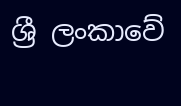ශ්‍රී ලංකාවේ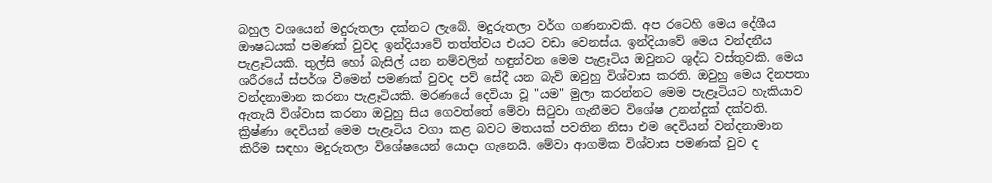බහුල වශයෙන් මදුරුතලා දක්නට ලැබේ. මදුරුතලා වර්ග ගණනාවකි. අප රටෙහි මෙය දේශීය ඖෂධයක් පමණක් වුවද ඉන්දියාවේ තත්ත්වය එයට වඩා වෙනස්ය. ඉන්දියාවේ මෙය වන්දනීය පැළෑටියකි. තුල්සි හෝ බැසිල් යන නම්වලින් හඳුන්වන මෙම පැළෑටිය ඔවුනට ශුද්ධ වස්තුවකි. මෙය ශරීරයේ ස්පර්ශ වීමෙන් පමණක් වුවද පව් සේදී යන බැව් ඔවුහු විශ්වාස කරති. ඔවුහු මෙය දිනපතා වන්දනාමාන කරනා පැළෑටියකි. මරණයේ දෙවියා වූ "යම" මුලා කරන්නට මෙම පැළෑටියට හැකියාව ඇතැයි විශ්වාස කරනා ඔවුහු සිය ගෙවත්තේ මේවා සිටුවා ගැනීමට විශේෂ උනන්දුක් දක්වති. ක්‍රිෂ්ණා දෙවියන් මෙම පැළෑටිය වගා කළ බවට මතයක් පවතින නිසා එම දෙවියන් වන්දනාමාන කිරීම සඳහා මදුරුතලා විශේෂයෙන් යොදා ගැනෙයි. මේවා ආගමික විශ්වාස පමණක් වුව ද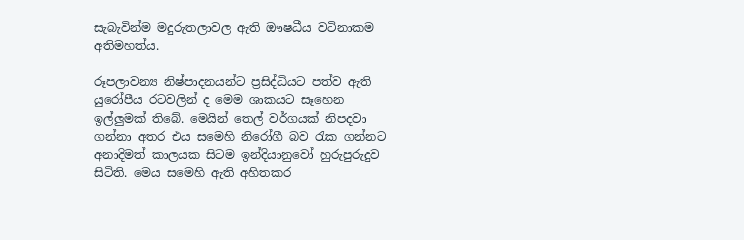සැබැවින්ම මදුරුතලාවල ඇති ඖෂධීය වටිනාකම අතිමහත්ය.

රූපලාවන්‍ය නිෂ්පාදනයන්ට ප්‍රසිද්ධියට පත්ව ඇති යුරෝපීය රටවලින් ද මෙම ශාකයට සෑහෙන ඉල්ලුමක් තිබේ. මෙයින් තෙල් වර්ගයක් නිපදවා ගන්නා අතර එය සමෙහි නිරෝගී බව රැක ගන්නට අනාදිමත් කාලයක සිටම ඉන්දියානුවෝ හුරුපුරුදුව සිටිති. මෙය සමෙහි ඇති අහිතකර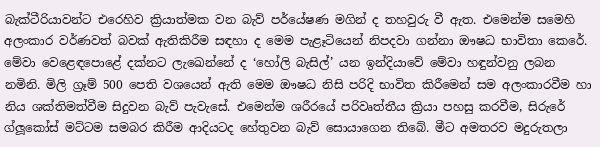බැක්ටීරියාවන්ට එරෙහිව ක්‍රියාත්මක වන බැව් පර්යේෂණ මගින් ද තහවුරු වී ඇත. එමෙන්ම සමෙහි අලංකාර වර්ණවත් බවක් ඇතිකිරීම සඳහා ද මෙම පැළෑටියෙන් නිපදවා ගන්නා ඖෂධ භාවිතා කෙරේ. මේවා වෙළෙඳපොළේ දක්නට ලැඛෙන්නේ ද ‘හෝලි බැසිල්’ යන ඉන්දියාවේ මේවා හඳුන්වනු ලබන නමිනි. මිලි ග්‍රෑම් 500 පෙති වශයෙන් ඇති මෙම ඖෂධ නිසි පරිදි භාවිත කිරීමෙන් සම අලංකාරවීම හා නිය ශක්තිමත්වීම සිදුවන බැව් පැවැසේ. එමෙන්ම ශරීරයේ පරිවෘත්තීය ක්‍රියා පහසු කරවීම, සිරුරේ ග්ලූකෝස් මට්ටම සමබර කිරීම ආදියටද හේතුවන බැව් සොයාගෙන තිබේ. මීට අමතරව මදුරුතලා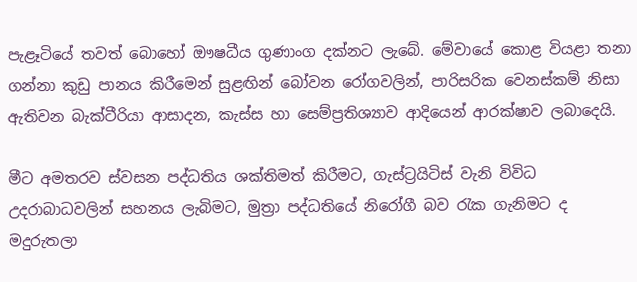පැළෑටියේ තවත් බොහෝ ඖෂධීය ගුණාංග දක්නට ලැබේ. මේවායේ කොළ වියළා තනා ගන්නා කුඩු පානය කිරීමෙන් සුළඟින් බෝවන රෝගවලින්, පාරිසරික වෙනස්කම් නිසා ඇතිවන බැක්ටීරියා ආසාදන, කැස්ස හා සෙම්ප්‍රතිශ්‍යාව ආදියෙන් ආරක්ෂාව ලබාදෙයි.

මීට අමතරව ස්වසන පද්ධතිය ශක්තිමත් කිරීමට, ගැස්ට්‍රයිටිස් වැනි විවිධ උදරාබාධවලින් සහනය ලැබිමට, මුත්‍රා පද්ධතියේ නිරෝගී බව රැක ගැනිමට ද මදුරුතලා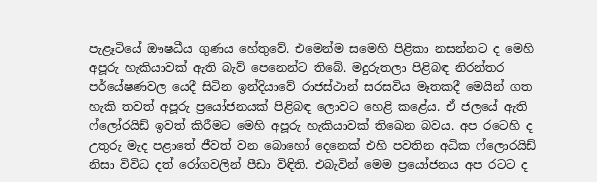පැළෑටියේ ඖෂධීය ගුණය හේතුවේ. එමෙන්ම සමෙහි පිළිකා නසන්නට ද මෙහි අපූරු හැකියාවක් ඇති බැව් පෙනෙන්ට තිබේ. මදුරුතලා පිළිබඳ නිරන්තර පර්යේෂණවල යෙදී සිටින ඉන්දියාවේ රාජස්ථාන් සරසවිය මෑතකදී මෙයින් ගත හැකි තවත් අපූරු ප්‍රයෝජනයක් පිළිබඳ ලොවට හෙළි කළේය. ඒ ජලයේ ඇති ෆ්ලෝරයිඩ් ඉවත් කිරීමට මෙහි අපූරු හැකියාවක් තිඛෙන බවය. අප රටෙහි ද උතුරු මැද පළාතේ ජීවත් වන බොහෝ දෙනෙක් එහි පවතින අධික ෆ්ලොරයිඩ් නිසා විවිධ දත් රෝගවලින් පීඩා විඳිති. එබැවින් මෙම ප්‍රයෝජනය අප රටට ද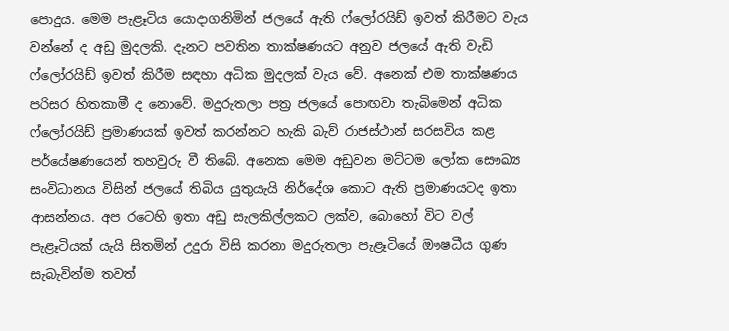පොදුය. මෙම පැළෑටිය යොදාගනිමින් ජලයේ ඇති ෆ්ලෝරයිඩ් ඉවත් කිරීමට වැය වන්නේ ද අඩු මුදලකි. දැනට පවතින තාක්ෂණයට අනුව ජලයේ ඇති වැඩි ෆ්ලෝරයිඩ් ඉවත් කිරීම සඳහා අධික මුදලක් වැය වේ. අනෙක් එම තාක්ෂණය පරිසර හිතකාමී ද නොවේ. මදුරුතලා පත්‍ර ජලයේ පොඟවා තැබිමෙන් අධික ෆ්ලෝරයිඩ් ප්‍රමාණයක් ඉවත් කරන්නට හැකි බැව් රාජස්ථාන් සරසවිය කළ පර්යේෂණයෙන් තහවුරු වී තිබේ. අනෙක මෙම අඩුවන මට්ටම ලෝක සෞඛ්‍ය සංවිධානය විසින් ජලයේ තිබිය යුතුයැයි නිර්දේශ කොට ඇති ප්‍රමාණයටද ඉතා ආසන්නය. අප රටෙහි ඉතා අඩු සැලකිල්ලකට ලක්ව, බොහෝ විට වල් පැළෑටියක් යැයි සිතමින් උදුරා විසි කරනා මදුරුතලා පැළෑටියේ ඖෂධීය ගුණ සැබැවින්ම තවත්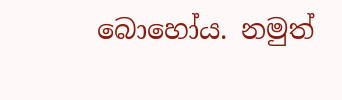බොහෝය. නමුත්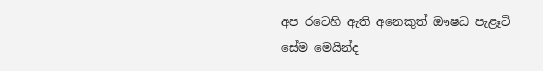අප රටෙහි ඇති අනෙකුත් ඖෂධ පැළෑටි සේම මෙයින්ද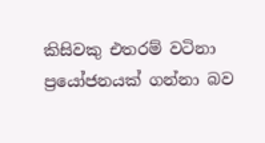කිසිවකු එතරම් වටිනා ප්‍රයෝජනයක් ගන්නා බව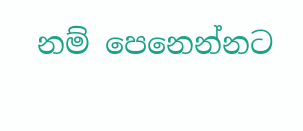නම් පෙනෙන්නට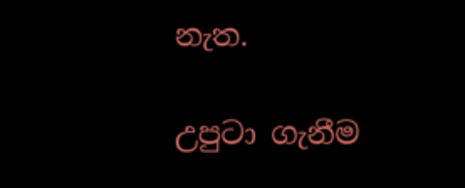නැත.

උපුටා ගැනීම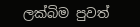ලක්බිම පුවත්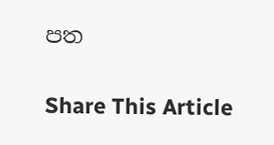පත

Share This Article